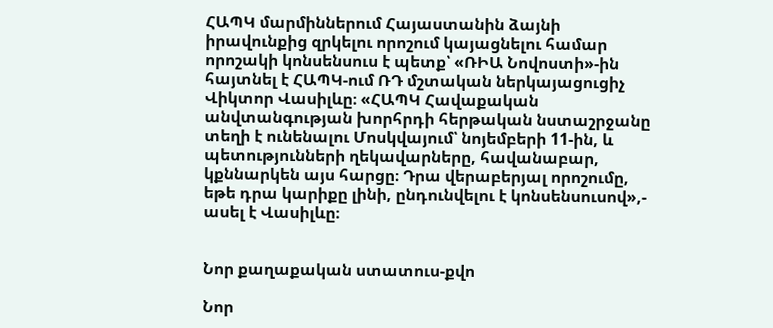ՀԱՊԿ մարմիններում Հայաստանին ձայնի իրավունքից զրկելու որոշում կայացնելու համար որոշակի կոնսենսուս է պետք՝ «ՌԻԱ Նովոստի»-ին հայտնել է ՀԱՊԿ-ում ՌԴ մշտական ներկայացուցիչ Վիկտոր Վասիլևը։ «ՀԱՊԿ Հավաքական անվտանգության խորհրդի հերթական նստաշրջանը տեղի է ունենալու Մոսկվայում՝ նոյեմբերի 11-ին, և պետությունների ղեկավարները, հավանաբար, կքննարկեն այս հարցը։ Դրա վերաբերյալ որոշումը, եթե դրա կարիքը լինի, ընդունվելու է կոնսենսուսով»,- ասել է Վասիլևը։


Նոր քաղաքական ստատուս-քվո

Նոր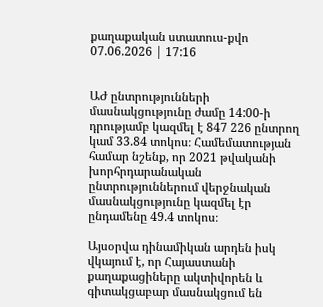քաղաքական ստատուս-քվո
07.06.2026 | 17:16


ԱԺ ընտրությունների մասնակցությունը ժամը 14:00-ի դրությամբ կազմել է 847 226 ընտրող կամ 33.84 տոկոս։ Համեմատության համար նշենք, որ 2021 թվականի խորհրդարանական ընտրություններում վերջնական մասնակցությունը կազմել էր ընդամենը 49.4 տոկոս։

Այսօրվա դինամիկան արդեն իսկ վկայում է, որ Հայաստանի քաղաքացիները ակտիվորեն և գիտակցաբար մասնակցում են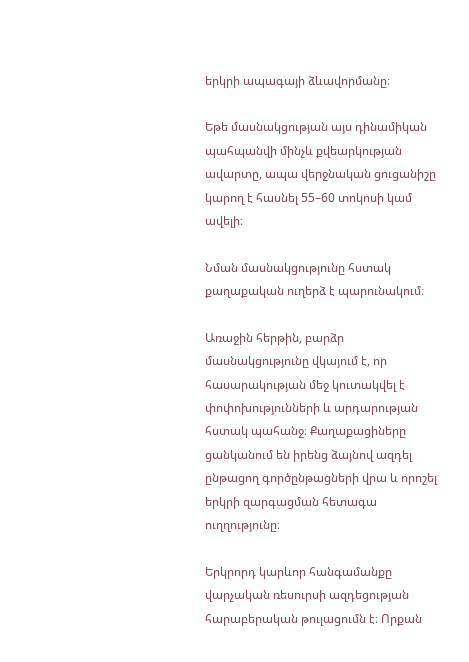երկրի ապագայի ձևավորմանը։

Եթե մասնակցության այս դինամիկան պահպանվի մինչև քվեարկության ավարտը, ապա վերջնական ցուցանիշը կարող է հասնել 55–60 տոկոսի կամ ավելի։

Նման մասնակցությունը հստակ քաղաքական ուղերձ է պարունակում։

Առաջին հերթին, բարձր մասնակցությունը վկայում է, որ հասարակության մեջ կուտակվել է փոփոխությունների և արդարության հստակ պահանջ։ Քաղաքացիները ցանկանում են իրենց ձայնով ազդել ընթացող գործընթացների վրա և որոշել երկրի զարգացման հետագա ուղղությունը։

Երկրորդ կարևոր հանգամանքը վարչական ռեսուրսի ազդեցության հարաբերական թուլացումն է։ Որքան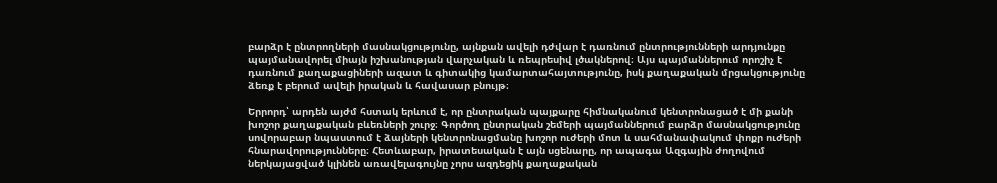բարձր է ընտրողների մասնակցությունը, այնքան ավելի դժվար է դառնում ընտրությունների արդյունքը պայմանավորել միայն իշխանության վարչական և ռեպրեսիվ լծակներով։ Այս պայմաններում որոշիչ է դառնում քաղաքացիների ազատ և գիտակից կամարտահայտությունը, իսկ քաղաքական մրցակցությունը ձեռք է բերում ավելի իրական և հավասար բնույթ։

Երրորդ՝ արդեն այժմ հստակ երևում է, որ ընտրական պայքարը հիմնականում կենտրոնացած է մի քանի խոշոր քաղաքական բևեռների շուրջ։ Գործող ընտրական շեմերի պայմաններում բարձր մասնակցությունը սովորաբար նպաստում է ձայների կենտրոնացմանը խոշոր ուժերի մոտ և սահմանափակում փոքր ուժերի հնարավորությունները։ Հետևաբար, իրատեսական է այն սցենարը, որ ապագա Ազգային ժողովում ներկայացված կլինեն առավելագույնը չորս ազդեցիկ քաղաքական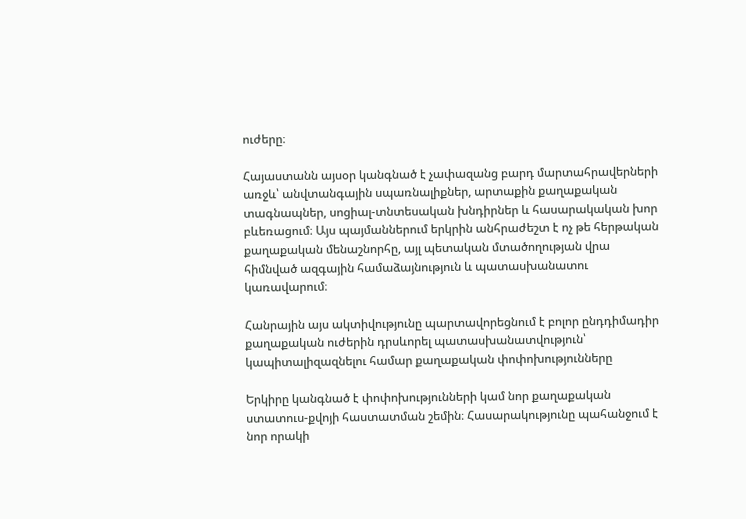ուժերը։

Հայաստանն այսօր կանգնած է չափազանց բարդ մարտահրավերների առջև՝ անվտանգային սպառնալիքներ, արտաքին քաղաքական տագնապներ, սոցիալ-տնտեսական խնդիրներ և հասարակական խոր բևեռացում։ Այս պայմաններում երկրին անհրաժեշտ է ոչ թե հերթական քաղաքական մենաշնորհը, այլ պետական մտածողության վրա հիմնված ազգային համաձայնություն և պատասխանատու կառավարում։

Հանրային այս ակտիվությունը պարտավորեցնում է բոլոր ընդդիմադիր քաղաքական ուժերին դրսևորել պատասխանատվություն՝ կապիտալիզազնելու համար քաղաքական փոփոխությունները

Երկիրը կանգնած է փոփոխությունների կամ նոր քաղաքական ստատուս-քվոյի հաստատման շեմին։ Հասարակությունը պահանջում է նոր որակի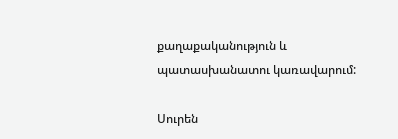քաղաքականություն և պատասխանատու կառավարում:

Սուրեն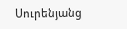Սուրենյանց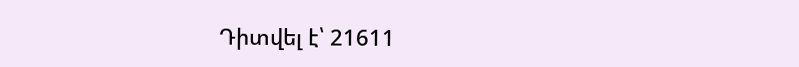Դիտվել է՝ 21611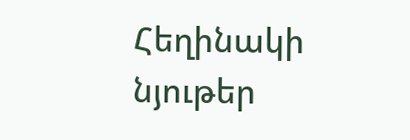Հեղինակի նյութեր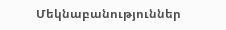Մեկնաբանություններ